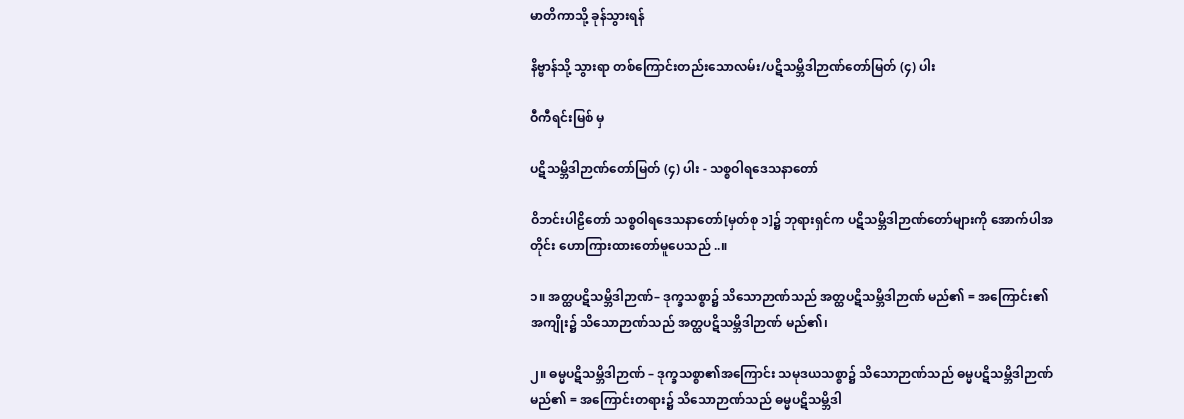မာတိကာသို့ ခုန်သွားရန်

နိဗ္ဗာန်သို့ သွားရာ တစ်ကြောင်းတည်းသောလမ်း/ပဋိသမ္ဘိဒါဉာဏ်တော်မြတ် (၄) ပါး

ဝီကီရင်းမြစ် မှ

ပဋိသမ္ဘိဒါဉာဏ်တော်မြတ် (၄) ပါး - သစ္စဝါရဒေသနာတော်

ဝိဘင်းပါဠိတော် သစ္စဝါရဒေသနာတော်[မှတ်စု ၁]၌ ဘုရားရှင်က ပဋိသမ္ဘိဒါဉာဏ်တော်များကို အောက်ပါအတိုင်း ဟောကြားထားတော်မူပေသည် ..။

၁။ အတ္ထပဋိသမ္ဘိဒါဉာဏ်– ဒုက္ခသစ္စာ၌ သိသောဉာဏ်သည် အတ္ထပဋိသမ္ဘိဒါဉာဏ် မည်၏ = အကြောင်း၏ အကျိုး၌ သိသောဉာဏ်သည် အတ္ထပဋိသမ္ဘိဒါဉာဏ် မည်၏၊

၂။ ဓမ္မပဋိသမ္ဘိဒါဉာဏ် – ဒုက္ခသစ္စာ၏အကြောင်း သမုဒယသစ္စာ၌ သိသောဉာဏ်သည် ဓမ္မပဋိသမ္ဘိဒါဉာဏ် မည်၏ = အကြောင်းတရား၌ သိသောဉာဏ်သည် ဓမ္မပဋိသမ္ဘိဒါ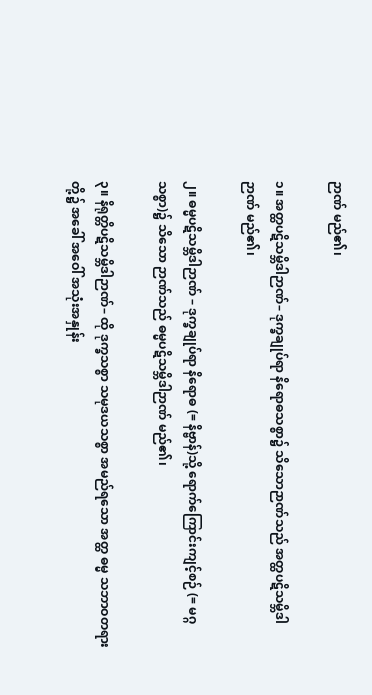ဉာဏ် မည်၏၊

၁။ အတ္ထပဋိသမ္ဘိဒါဉာဏ်– ဒုက္ခချုပ်ရာ နိရောဓသစ္စာ၌ သိသောဉာဏ်သည် အတ္ထပဋိသမ္ဘိဒါဉာဏ် မည်၏၊

၂။ ဓမ္မပဋိသမ္ဘိဒါဉာဏ် – ဒုက္ခချုပ်ရာ နိရောဓ (= နိဗ္ဗာန်)သို့ ရောက်ကြောင်းကျင့်စဉ် (= မဂ္ဂသစ္စာ)၌ သိသော ဉာဏ်သည် ဓမ္မပဋိသမ္ဘိဒါဉာဏ် မည်၏၊

၃။ နိရုတ္တိပဋိသမ္ဘိဒါဉာဏ်– ထို ဒုက္ခသစ္စာ သမုဒယသစ္စာ အမည်ရသော အတ္ထ ဓမ္မ သဘာဝတရားတို့၌ အခေါ် အဝေါ် အသုံးအနှုန်း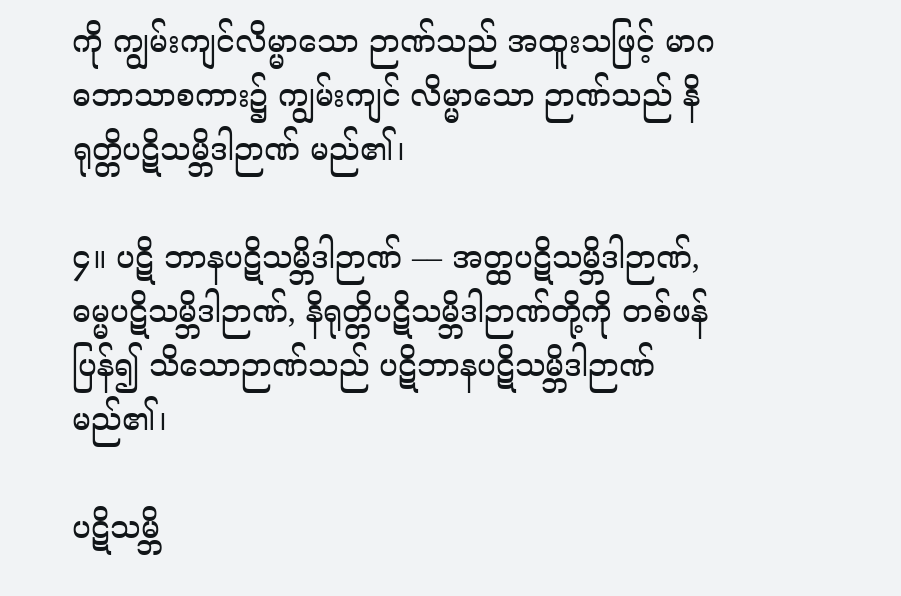ကို ကျွမ်းကျင်လိမ္မာသော ဉာဏ်သည် အထူးသဖြင့် မာဂဓဘာသာစကား၌ ကျွမ်းကျင် လိမ္မာသော ဉာဏ်သည် နိရုတ္တိပဋိသမ္ဘိဒါဉာဏ် မည်၏၊

၄။ ပဋိ ဘာနပဋိသမ္ဘိဒါဉာဏ် –– အတ္ထပဋိသမ္ဘိဒါဉာဏ်, ဓမ္မပဋိသမ္ဘိဒါဉာဏ်, နိရုတ္တိပဋိသမ္ဘိဒါဉာဏ်တို့ကို တစ်ဖန် ပြန်၍ သိသောဉာဏ်သည် ပဋိဘာနပဋိသမ္ဘိဒါဉာဏ် မည်၏၊

ပဋိသမ္ဘိ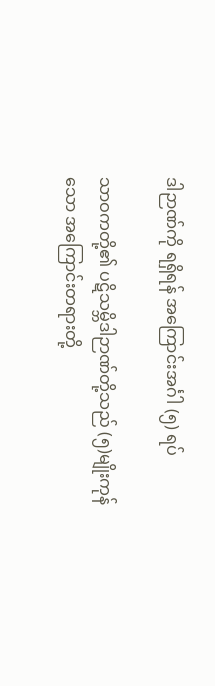ဒါဉာဏ်ကို ရရှိရန် အကြောင်းအင်္ဂါ (၅) ရပ်

သာဝကတို့၏ ပဋိသမ္ဘိဒါဉာဏ်တို့သည် (၅)မျိုးကုန်သော အကြောင်းတရားတို့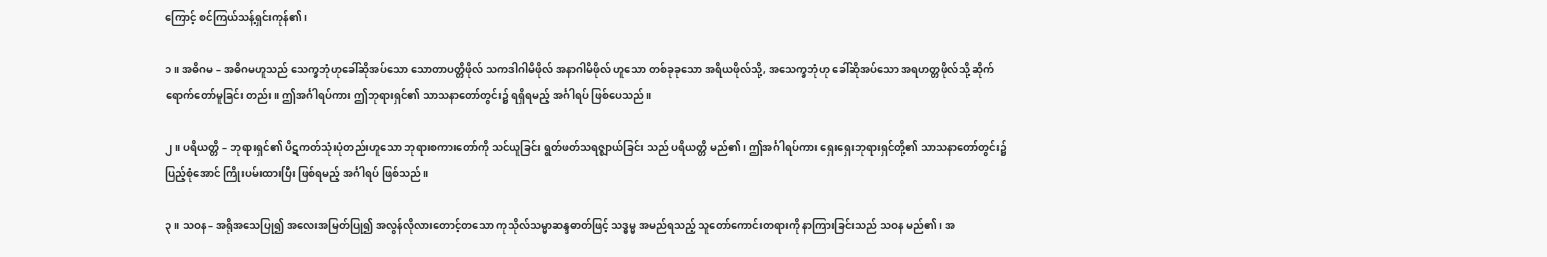ကြောင့် စင်ကြယ်သန့်ရှင်းကုန်၏၊

၁။ အဓိဂမ – အဓိဂမဟူသည် သေက္ခဘုံဟုခေါ်ဆိုအပ်သော သောတာပတ္တိဖိုလ် သကဒါဂါမိဖိုလ် အနာဂါမိဖိုလ် ဟူသော တစ်ခုခုသော အရိယဖိုလ်သို့, အသေက္ခဘုံဟု ခေါ်ဆိုအပ်သော အရဟတ္တဖိုလ်သို့ ဆိုက်ရောက်တော်မူခြင်း တည်း။ ဤအင်္ဂါရပ်ကား ဤဘုရားရှင်၏ သာသနာတော်တွင်း၌ ရရှိရမည့် အင်္ဂါရပ် ဖြစ်ပေသည်။

၂။ ပရိယတ္တိ – ဘုရားရှင်၏ ပိဋကတ်သုံးပုံတည်းဟူသော ဘုရားစကားတော်ကို သင်ယူခြင်း ရွတ်ဖတ်သရဇ္ဈာယ်ခြင်း သည် ပရိယတ္တိ မည်၏၊ ဤအင်္ဂါရပ်ကား ရှေးရှေးဘုရားရှင်တို့၏ သာသနာတော်တွင်း၌ ပြည့်စုံအောင် ကြိုးပမ်းထားပြီး ဖြစ်ရမည့် အင်္ဂါရပ် ဖြစ်သည်။

၃။ သဝန– အရိုအသေပြု၍ အလေးအမြတ်ပြု၍ အလွန်လိုလားတောင့်တသော ကုသိုလ်သမ္မာဆန္ဒဓာတ်ဖြင့် သဒ္ဓမ္မ အမည်ရသည့် သူတော်ကောင်းတရားကို နာကြားခြင်းသည် သဝန မည်၏၊ အ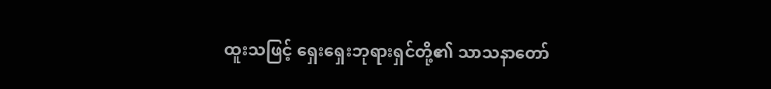ထူးသဖြင့် ရှေးရှေးဘုရားရှင်တို့၏ သာသနာတော်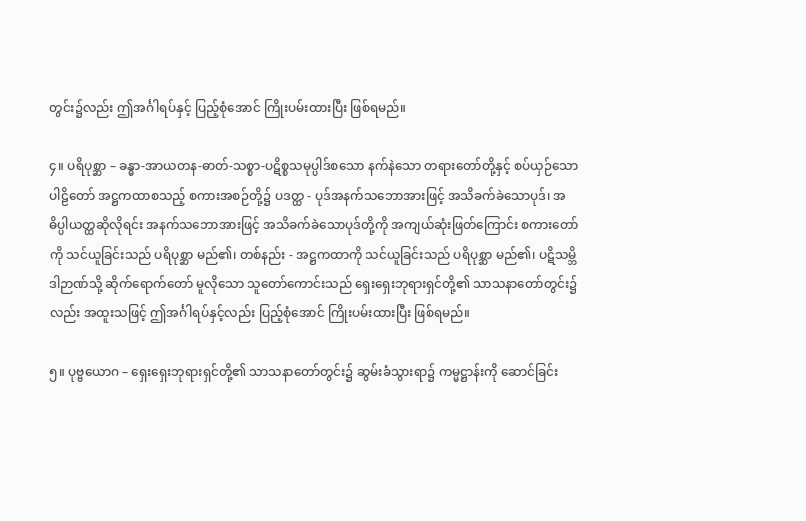တွင်း၌လည်း ဤအင်္ဂါရပ်နှင့် ပြည့်စုံအောင် ကြိုးပမ်းထားပြီး ဖြစ်ရမည်။

၄။ ပရိပုစ္ဆာ – ခန္ဓာ-အာယတန-ဓာတ်-သစ္စာ-ပဋိစ္စသမုပ္ပါဒ်စသော နက်နဲသော တရားတော်တို့နှင့် စပ်ယှဉ်သော ပါဠိတော် အဋ္ဌကထာစသည့် စကားအစဉ်တို့၌ ပဒတ္ထ - ပုဒ်အနက်သဘောအားဖြင့် အသိခက်ခဲသောပုဒ်၊ အဓိပ္ပါယတ္ထဆိုလိုရင်း အနက်သဘောအားဖြင့် အသိခက်ခဲသောပုဒ်တို့ကို အကျယ်ဆုံးဖြတ်ကြောင်း စကားတော်ကို သင်ယူခြင်းသည် ပရိပုစ္ဆာ မည်၏၊ တစ်နည်း - အဋ္ဌကထာကို သင်ယူခြင်းသည် ပရိပုစ္ဆာ မည်၏၊ ပဋိသမ္ဘိဒါဉာဏ်သို့ ဆိုက်ရောက်တော် မူလိုသော သူတော်ကောင်းသည် ရှေးရှေးဘုရားရှင်တို့၏ သာသနာတော်တွင်း၌လည်း အထူးသဖြင့် ဤအင်္ဂါရပ်နှင့်လည်း ပြည့်စုံအောင် ကြိုးပမ်းထားပြီး ဖြစ်ရမည်။

၅။ ပုဗ္ဗယောဂ – ရှေးရှေးဘုရားရှင်တို့၏ သာသနာတော်တွင်း၌ ဆွမ်းခံသွားရာ၌ ကမ္မဋ္ဌာန်းကို ဆောင်ခြင်း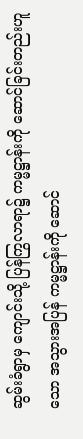ဆွမ်းခံရွာမှ ကျောင်းသို့ ပြန်ကြွလာရာ၌ ကမ္မဋ္ဌာန်းကို ဆောင်ခြင်းတည်းဟူသော အသွားအပြန် ကမ္မဋ္ဌာန်းကို ဆောင်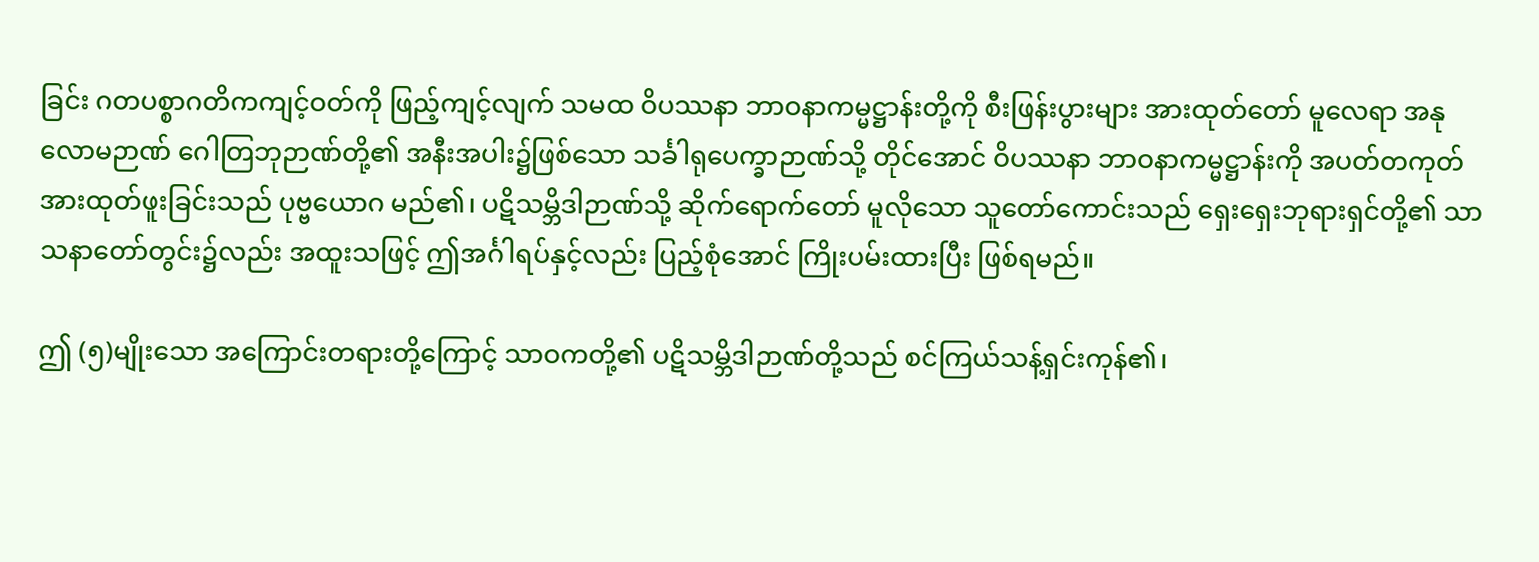ခြင်း ဂတပစ္စာဂတိကကျင့်ဝတ်ကို ဖြည့်ကျင့်လျက် သမထ ဝိပဿနာ ဘာဝနာကမ္မဋ္ဌာန်းတို့ကို စီးဖြန်းပွားများ အားထုတ်တော် မူလေရာ အနုလောမဉာဏ် ဂေါတြဘုဉာဏ်တို့၏ အနီးအပါး၌ဖြစ်သော သင်္ခါရုပေက္ခာဉာဏ်သို့ တိုင်အောင် ဝိပဿနာ ဘာဝနာကမ္မဋ္ဌာန်းကို အပတ်တကုတ် အားထုတ်ဖူးခြင်းသည် ပုဗ္ဗယောဂ မည်၏၊ ပဋိသမ္ဘိဒါဉာဏ်သို့ ဆိုက်ရောက်တော် မူလိုသော သူတော်ကောင်းသည် ရှေးရှေးဘုရားရှင်တို့၏ သာသနာတော်တွင်း၌လည်း အထူးသဖြင့် ဤအင်္ဂါရပ်နှင့်လည်း ပြည့်စုံအောင် ကြိုးပမ်းထားပြီး ဖြစ်ရမည်။

ဤ (၅)မျိုးသော အကြောင်းတရားတို့ကြောင့် သာဝကတို့၏ ပဋိသမ္ဘိဒါဉာဏ်တို့သည် စင်ကြယ်သန့်ရှင်းကုန်၏၊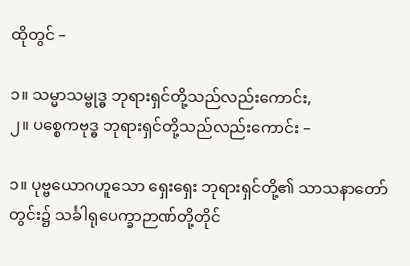ထိုတွင် –

၁။ သမ္မာသမ္ဗုဒ္ဓ ဘုရားရှင်တို့သည်လည်းကောင်း,
၂။ ပစ္စေကဗုဒ္ဓ ဘုရားရှင်တို့သည်လည်းကောင်း –

၁။ ပုဗ္ဗယောဂဟူသော ရှေးရှေး ဘုရားရှင်တို့၏ သာသနာတော်တွင်း၌ သင်္ခါရုပေက္ခာဉာဏ်တို့တိုင်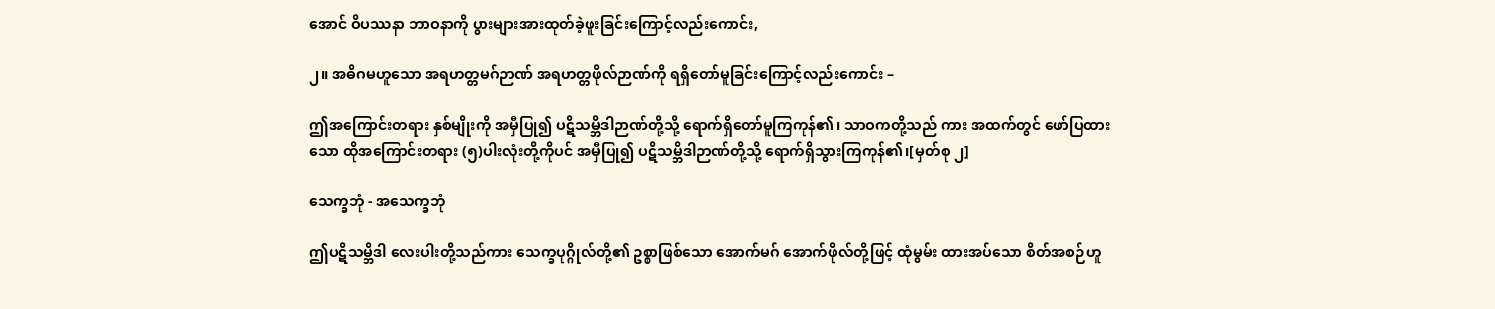အောင် ဝိပဿနာ ဘာဝနာကို ပွားများအားထုတ်ခဲ့ဖူးခြင်းကြောင့်လည်းကောင်း,

၂။ အဓိဂမဟူသော အရဟတ္တမဂ်ဉာဏ် အရဟတ္တဖိုလ်ဉာဏ်ကို ရရှိတော်မူခြင်းကြောင့်လည်းကောင်း –

ဤအကြောင်းတရား နှစ်မျိုးကို အမှီပြု၍ ပဋိသမ္ဘိဒါဉာဏ်တို့သို့ ရောက်ရှိတော်မူကြကုန်၏၊ သာဝကတို့သည် ကား အထက်တွင် ဖော်ပြထားသော ထိုအကြောင်းတရား (၅)ပါးလုံးတို့ကိုပင် အမှီပြု၍ ပဋိသမ္ဘိဒါဉာဏ်တို့သို့ ရောက်ရှိသွားကြကုန်၏၊[မှတ်စု ၂]

သေက္ခဘုံ - အသေက္ခဘုံ

ဤပဋိသမ္ဘိဒါ လေးပါးတို့သည်ကား သေက္ခပုဂ္ဂိုလ်တို့၏ ဥစ္စာဖြစ်သော အောက်မဂ် အောက်ဖိုလ်တို့ဖြင့် ထုံမွမ်း ထားအပ်သော စိတ်အစဉ်ဟူ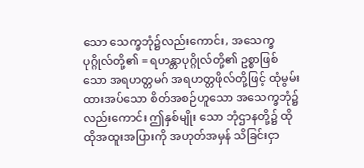သော သေက္ခဘုံ၌လည်းကောင်း, အသေက္ခပုဂ္ဂိုလ်တို့၏ = ရဟန္တာပုဂ္ဂိုလ်တို့၏ ဥစ္စာဖြစ်သော အရဟတ္တမဂ် အရဟတ္တဖိုလ်တို့ဖြင့် ထုံမွမ်းထားအပ်သော စိတ်အစဉ်ဟူသော အသေက္ခဘုံ၌လည်းကောင်း ဤနှစ်မျိုး သော ဘုံဌာနတို့၌ ထိုထိုအထူးအပြားကို အဟုတ်အမှန် သိခြင်းငှာ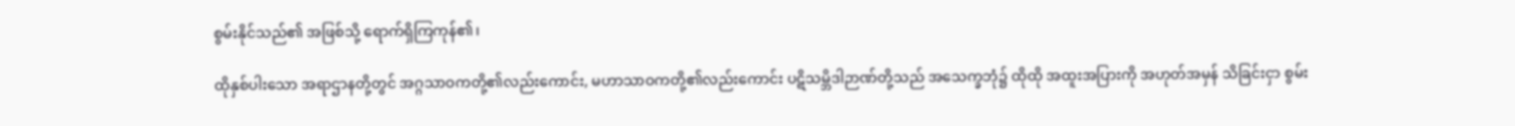စွမ်းနိုင်သည်၏ အဖြစ်သို့ ရောက်ရှိကြကုန်၏၊

ထိုနှစ်ပါးသော အရာဌာနတို့တွင် အဂ္ဂသာဝကတို့၏လည်းကောင်း, မဟာသာဝကတို့၏လည်းကောင်း ပဋိသမ္ဘိဒါဉာဏ်တို့သည် အသေက္ခဘုံ၌ ထိုထို အထူးအပြားကို အဟုတ်အမှန် သိခြင်းငှာ စွမ်း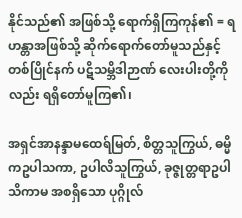နိုင်သည်၏ အဖြစ်သို့ ရောက်ရှိကြကုန်၏ = ရဟန္တာအဖြစ်သို့ ဆိုက်ရောက်တော်မူသည်နှင့် တစ်ပြိုင်နက် ပဋိသမ္ဘိဒါဉာဏ် လေးပါးတို့ကိုလည်း ရရှိတော်မူကြ၏၊

အရှင်အာနန္ဒာမထေရ်မြတ်, စိတ္တသူကြွယ်, ဓမ္မိကဥပါသကာ, ဥပါလိသူကြွယ်, ခုဇ္ဇုတ္တရာဥပါသိကာမ အစရှိသော ပုဂ္ဂိုလ်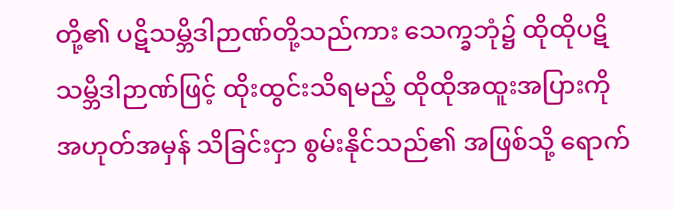တို့၏ ပဋိသမ္ဘိဒါဉာဏ်တို့သည်ကား သေက္ခဘုံ၌ ထိုထိုပဋိသမ္ဘိဒါဉာဏ်ဖြင့် ထိုးထွင်းသိရမည့် ထိုထိုအထူးအပြားကို အဟုတ်အမှန် သိခြင်းငှာ စွမ်းနိုင်သည်၏ အဖြစ်သို့ ရောက်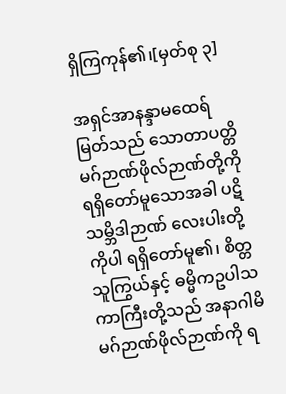ရှိကြကုန်၏၊[မှတ်စု ၃]

အရှင်အာနန္ဒာမထေရ်မြတ်သည် သောတာပတ္တိမဂ်ဉာဏ်ဖိုလ်ဉာဏ်တို့ကို ရရှိတော်မူသောအခါ ပဋိသမ္ဘိဒါဉာဏ် လေးပါးတို့ကိုပါ ရရှိတော်မူ၏၊ စိတ္တသူကြွယ်နှင့် ဓမ္မိကဥပါသကာကြီးတို့သည် အနာဂါမိမဂ်ဉာဏ်ဖိုလ်ဉာဏ်ကို ရ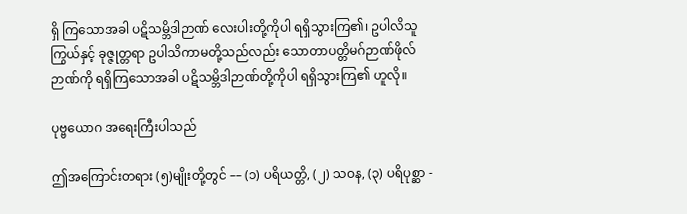ရှိ ကြသောအခါ ပဋိသမ္ဘိဒါဉာဏ် လေးပါးတို့ကိုပါ ရရှိသွားကြ၏၊ ဥပါလိသူကြွယ်နှင့် ခုဇ္ဇုတ္တရာ ဥပါသိကာမတို့သည်လည်း သောတာပတ္တိမဂ်ဉာဏ်ဖိုလ်ဉာဏ်ကို ရရှိကြသောအခါ ပဋိသမ္ဘိဒါဉာဏ်တို့ကိုပါ ရရှိသွားကြ၏ ဟူလို။

ပုဗ္ဗယောဂ အရေးကြီးပါသည်

ဤအကြောင်းတရား (၅)မျိုးတို့တွင် –– (၁) ပရိယတ္တိ, (၂) သဝန, (၃) ပရိပုစ္ဆာ -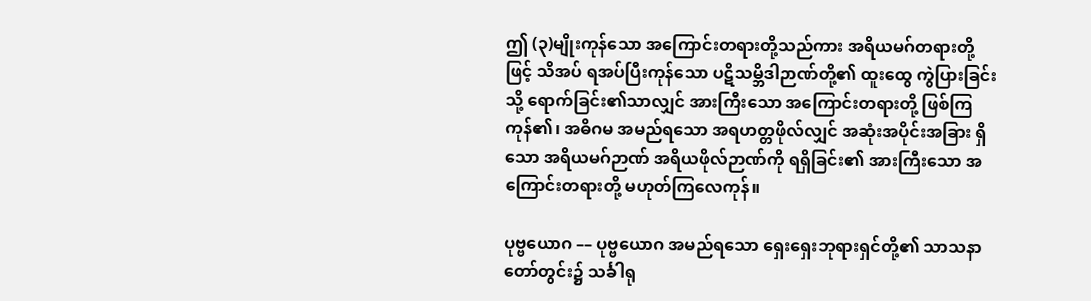ဤ (၃)မျိုးကုန်သော အကြောင်းတရားတို့သည်ကား အရိယမဂ်တရားတို့ဖြင့် သိအပ် ရအပ်ပြီးကုန်သော ပဋိသမ္ဘိဒါဉာဏ်တို့၏ ထူးထွေ ကွဲပြားခြင်းသို့ ရောက်ခြင်း၏သာလျှင် အားကြီးသော အကြောင်းတရားတို့ ဖြစ်ကြကုန်၏၊ အဓိဂမ အမည်ရသော အရဟတ္တဖိုလ်လျှင် အဆုံးအပိုင်းအခြား ရှိသော အရိယမဂ်ဉာဏ် အရိယဖိုလ်ဉာဏ်ကို ရရှိခြင်း၏ အားကြီးသော အကြောင်းတရားတို့ မဟုတ်ကြလေကုန်။

ပုဗ္ဗယောဂ –– ပုဗ္ဗယောဂ အမည်ရသော ရှေးရှေးဘုရားရှင်တို့၏ သာသနာတော်တွင်း၌ သင်္ခါရု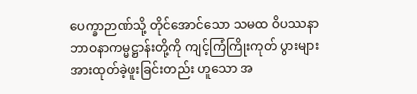ပေက္ခာဉာဏ်သို့ တိုင်အောင်သော သမထ ဝိပဿနာ ဘာဝနာကမ္မဋ္ဌာန်းတို့ကို ကျင့်ကြံကြိုးကုတ် ပွားများအားထုတ်ခဲ့ဖူးခြင်းတည်း ဟူသော အ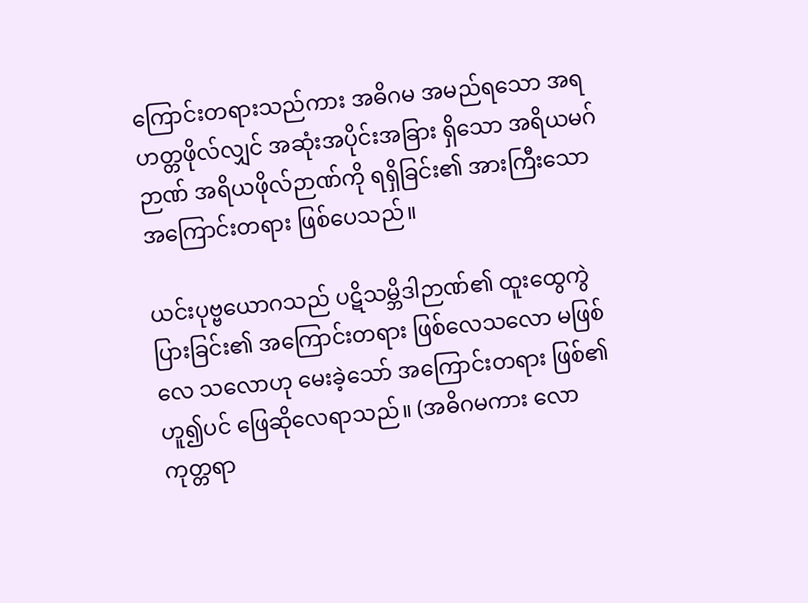ကြောင်းတရားသည်ကား အဓိဂမ အမည်ရသော အရဟတ္တဖိုလ်လျှင် အဆုံးအပိုင်းအခြား ရှိသော အရိယမဂ်ဉာဏ် အရိယဖိုလ်ဉာဏ်ကို ရရှိခြင်း၏ အားကြီးသော အကြောင်းတရား ဖြစ်ပေသည်။

ယင်းပုဗ္ဗယောဂသည် ပဋိသမ္ဘိဒါဉာဏ်၏ ထူးထွေကွဲပြားခြင်း၏ အကြောင်းတရား ဖြစ်လေသလော မဖြစ်လေ သလောဟု မေးခဲ့သော် အကြောင်းတရား ဖြစ်၏ဟူ၍ပင် ဖြေဆိုလေရာသည်။ (အဓိဂမကား လောကုတ္တရာ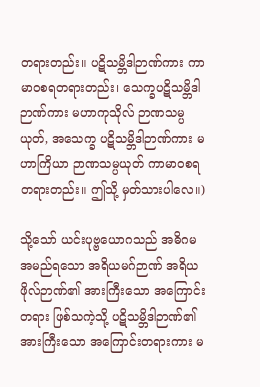တရားတည်း။ ပဋိသမ္ဘိဒါဉာဏ်ကား ကာမာဝစရတရားတည်း၊ သေက္ခပဋိသမ္ဘိဒါဉာဏ်ကား မဟာကုသိုလ် ဉာဏသမ္ပယုတ်, အသေက္ခ ပဋိသမ္ဘိဒါဉာဏ်ကား မဟာကြိယာ ဉာဏသမ္ပယုတ် ကာမာဝစရတရားတည်း။ ဤသို့ မှတ်သားပါလေ။)

သို့သော် ယင်းပုဗ္ဗယောဂသည် အဓိဂမ အမည်ရသော အရိယမဂ်ဉာဏ် အရိယဖိုလ်ဉာဏ်၏ အားကြီးသော အကြောင်းတရား ဖြစ်သကဲ့သို့ ပဋိသမ္ဘိဒါဉာဏ်၏ အားကြီးသော အကြောင်းတရားကား မ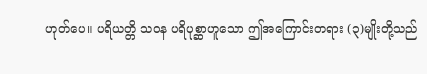ဟုတ်ပေ။ ပရိယတ္တိ သဝန ပရိပုစ္ဆာဟူသော ဤအကြောင်းတရား (၃)မျိုးတို့သည်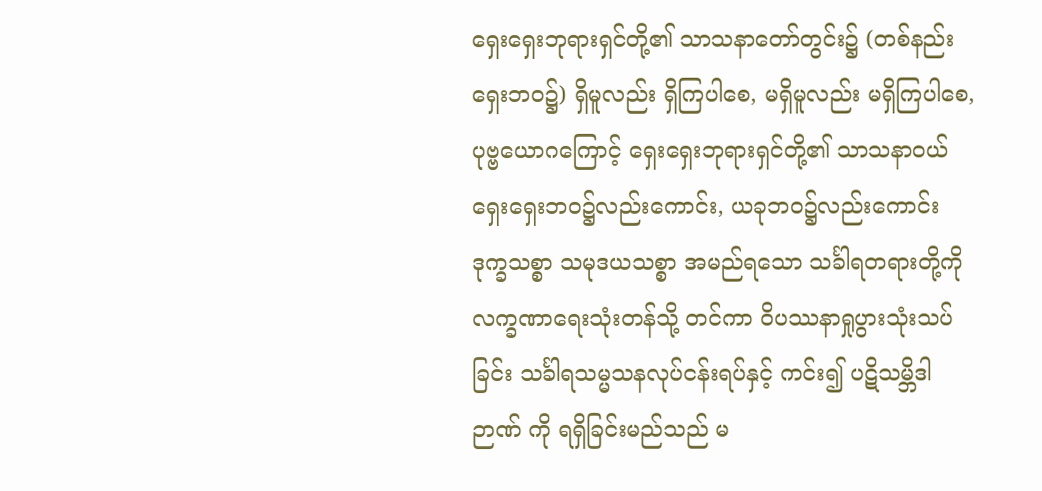ရှေးရှေးဘုရားရှင်တို့၏ သာသနာတော်တွင်း၌ (တစ်နည်း ရှေးဘဝ၌) ရှိမူလည်း ရှိကြပါစေ, မရှိမူလည်း မရှိကြပါစေ, ပုဗ္ဗယောဂကြောင့် ရှေးရှေးဘုရားရှင်တို့၏ သာသနာဝယ် ရှေးရှေးဘဝ၌လည်းကောင်း, ယခုဘဝ၌လည်းကောင်း ဒုက္ခသစ္စာ သမုဒယသစ္စာ အမည်ရသော သင်္ခါရတရားတို့ကို လက္ခဏာရေးသုံးတန်သို့ တင်ကာ ဝိပဿနာရှုပွားသုံးသပ်ခြင်း သင်္ခါရသမ္မသနလုပ်ငန်းရပ်နှင့် ကင်း၍ ပဋိသမ္ဘိဒါဉာဏ် ကို ရရှိခြင်းမည်သည် မ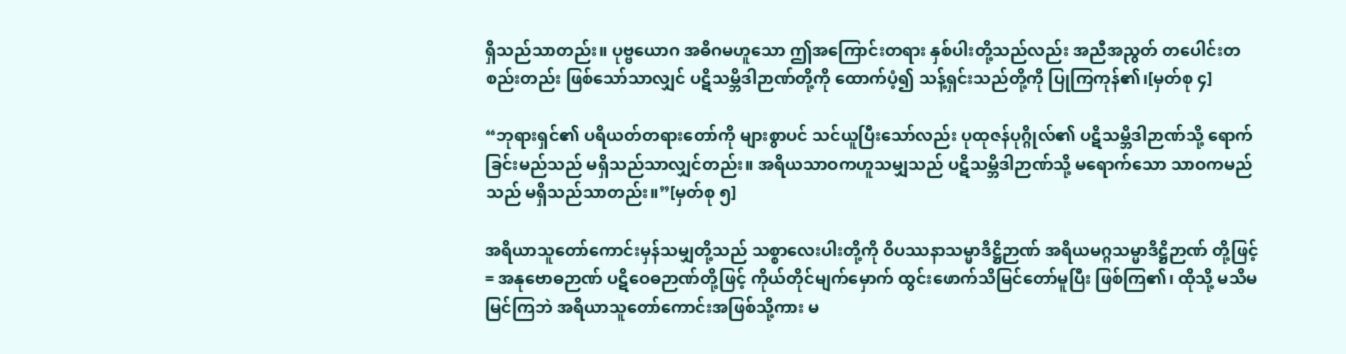ရှိသည်သာတည်း။ ပုဗ္ဗယောဂ အဓိဂမဟူသော ဤအကြောင်းတရား နှစ်ပါးတို့သည်လည်း အညီအညွတ် တပေါင်းတစည်းတည်း ဖြစ်သော်သာလျှင် ပဋိသမ္ဘိဒါဉာဏ်တို့ကို ထောက်ပံ့၍ သန့်ရှင်းသည်တို့ကို ပြုကြကုန်၏၊[မှတ်စု ၄]

“ဘုရားရှင်၏ ပရိယတ်တရားတော်ကို များစွာပင် သင်ယူပြီးသော်လည်း ပုထုဇန်ပုဂ္ဂိုလ်၏ ပဋိသမ္ဘိဒါဉာဏ်သို့ ရောက်ခြင်းမည်သည် မရှိသည်သာလျှင်တည်း။ အရိယသာဝကဟူသမျှသည် ပဋိသမ္ဘိဒါဉာဏ်သို့ မရောက်သော သာဝကမည်သည် မရှိသည်သာတည်း။”[မှတ်စု ၅]

အရိယာသူတော်ကောင်းမှန်သမျှတို့သည် သစ္စာလေးပါးတို့ကို ဝိပဿနာသမ္မာဒိဋ္ဌိဉာဏ် အရိယမဂ္ဂသမ္မာဒိဋ္ဌိဉာဏ် တို့ဖြင့် = အနုဗောဓဉာဏ် ပဋိဝေဓဉာဏ်တို့ဖြင့် ကိုယ်တိုင်မျက်မှောက် ထွင်းဖောက်သိမြင်တော်မူပြီး ဖြစ်ကြ၏၊ ထိုသို့ မသိမမြင်ကြဘဲ အရိယာသူတော်ကောင်းအဖြစ်သို့ကား မ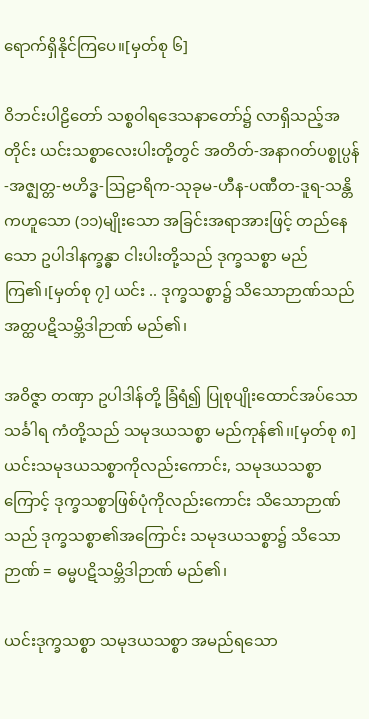ရောက်ရှိနိုင်ကြပေ။[မှတ်စု ၆]

ဝိဘင်းပါဠိတော် သစ္စဝါရဒေသနာတော်၌ လာရှိသည့်အတိုင်း ယင်းသစ္စာလေးပါးတို့တွင် အတိတ်-အနာဂတ်ပစ္စုပ္ပန်-အဇ္ဈတ္တ-ဗဟိဒ္ဓ-ဩဠာရိက-သုခုမ-ဟီန-ပဏီတ-ဒူရ-သန္တိကဟူသော (၁၁)မျိုးသော အခြင်းအရာအားဖြင့် တည်နေသော ဥပါဒါနက္ခန္ဓာ ငါးပါးတို့သည် ဒုက္ခသစ္စာ မည်ကြ၏၊[မှတ်စု ၇] ယင်း .. ဒုက္ခသစ္စာ၌ သိသောဉာဏ်သည် အတ္ထပဋိသမ္ဘိဒါဉာဏ် မည်၏၊

အဝိဇ္ဇာ တဏှာ ဥပါဒါန်တို့ ခြံရံ၍ ပြုစုပျိုးထောင်အပ်သော သင်္ခါရ ကံတို့သည် သမုဒယသစ္စာ မည်ကုန်၏၊၊[မှတ်စု ၈] ယင်းသမုဒယသစ္စာကိုလည်းကောင်း, သမုဒယသစ္စာကြောင့် ဒုက္ခသစ္စာဖြစ်ပုံကိုလည်းကောင်း သိသောဉာဏ်သည် ဒုက္ခသစ္စာ၏အကြောင်း သမုဒယသစ္စာ၌ သိသောဉာဏ် = ဓမ္မပဋိသမ္ဘိဒါဉာဏ် မည်၏၊

ယင်းဒုက္ခသစ္စာ သမုဒယသစ္စာ အမည်ရသော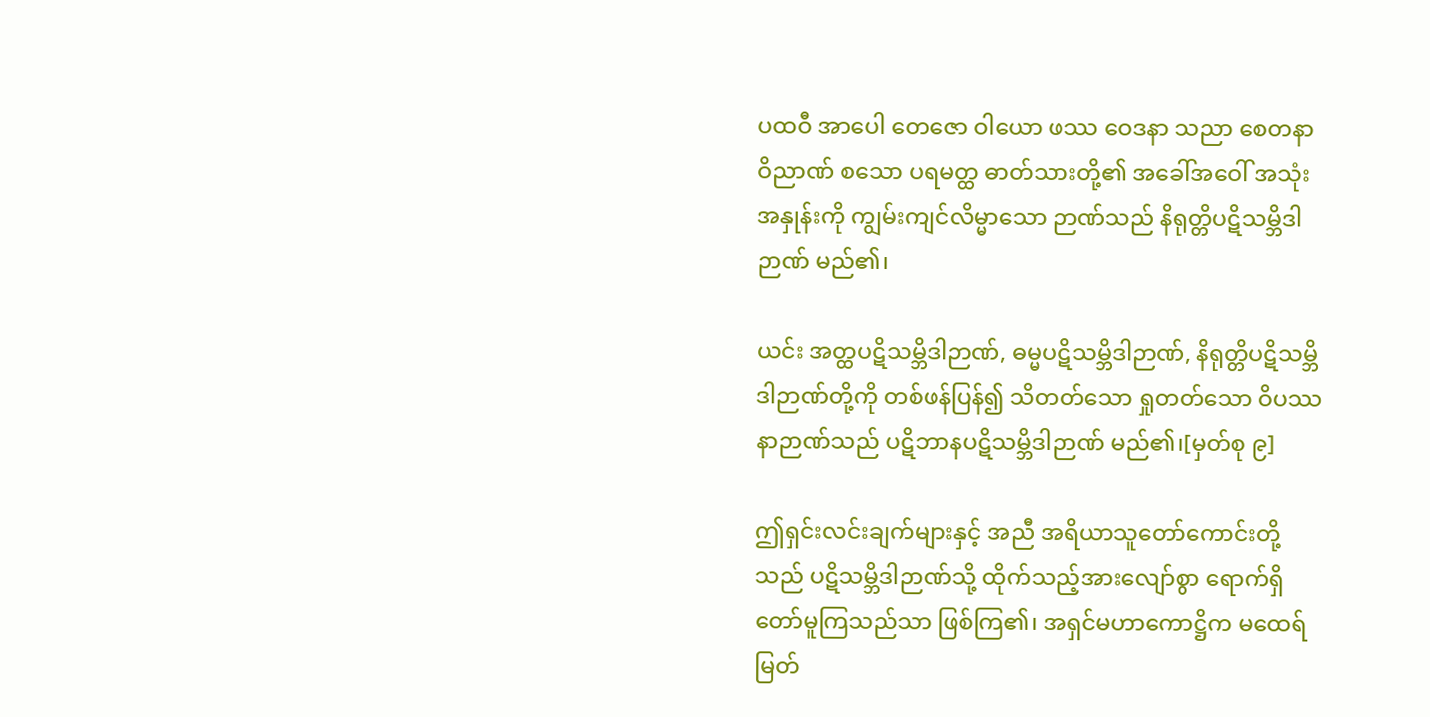ပထဝီ အာပေါ တေဇော ဝါယော ဖဿ ဝေဒနာ သညာ စေတနာ ဝိညာဏ် စသော ပရမတ္ထ ဓာတ်သားတို့၏ အခေါ်အဝေါ် အသုံးအနှုန်းကို ကျွမ်းကျင်လိမ္မာသော ဉာဏ်သည် နိရုတ္တိပဋိသမ္ဘိဒါဉာဏ် မည်၏၊

ယင်း အတ္ထပဋိသမ္ဘိဒါဉာဏ်, ဓမ္မပဋိသမ္ဘိဒါဉာဏ်, နိရုတ္တိပဋိသမ္ဘိဒါဉာဏ်တို့ကို တစ်ဖန်ပြန်၍ သိတတ်သော ရှုတတ်သော ဝိပဿနာဉာဏ်သည် ပဋိဘာနပဋိသမ္ဘိဒါဉာဏ် မည်၏၊[မှတ်စု ၉]

ဤရှင်းလင်းချက်များနှင့် အညီ အရိယာသူတော်ကောင်းတို့သည် ပဋိသမ္ဘိဒါဉာဏ်သို့ ထိုက်သည့်အားလျော်စွာ ရောက်ရှိတော်မူကြသည်သာ ဖြစ်ကြ၏၊ အရှင်မဟာကောဋ္ဌိက မထေရ်မြတ်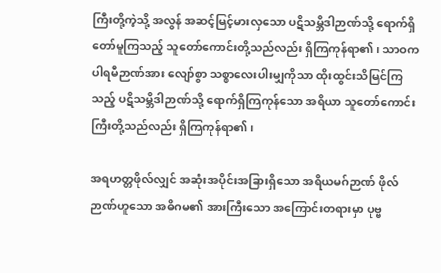ကြီးတို့ကဲ့သို့ အလွန် အဆင့်မြင့်မားလှသော ပဋိသမ္ဘိဒါဉာဏ်သို့ ရောက်ရှိတော်မူကြသည့် သူတော်ကောင်းတို့သည်လည်း ရှိကြကုန်ရာ၏၊ သာဝကပါရမီဉာဏ်အား လျော်စွာ သစ္စာလေးပါးမျှကိုသာ ထိုးထွင်းသိမြင်ကြသည့် ပဋိသမ္ဘိဒါဉာဏ်သို့ ရောက်ရှိကြကုန်သော အရိယာ သူတော်ကောင်းကြီးတို့သည်လည်း ရှိကြကုန်ရာ၏၊

အရဟတ္တဖိုလ်လျှင် အဆုံးအပိုင်းအခြားရှိသော အရိယမဂ်ဉာဏ် ဖိုလ်ဉာဏ်ဟူသော အဓိဂမ၏ အားကြီးသော အကြောင်းတရားမှာ ပုဗ္ဗ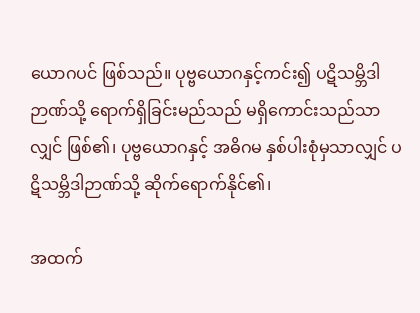ယောဂပင် ဖြစ်သည်။ ပုဗ္ဗယောဂနှင့်ကင်း၍ ပဋိသမ္ဘိဒါဉာဏ်သို့ ရောက်ရှိခြင်းမည်သည် မရှိကောင်းသည်သာလျှင် ဖြစ်၏၊ ပုဗ္ဗယောဂနှင့် အဓိဂမ နှစ်ပါးစုံမှသာလျှင် ပဋိသမ္ဘိဒါဉာဏ်သို့ ဆိုက်ရောက်နိုင်၏၊

အထက်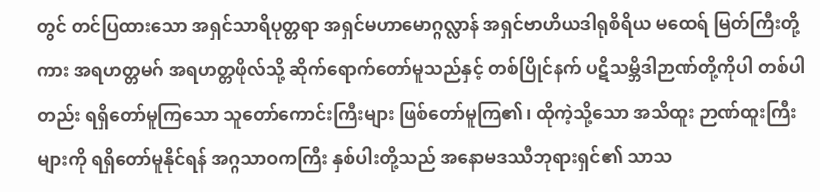တွင် တင်ပြထားသော အရှင်သာရိပုတ္တရာ အရှင်မဟာမောဂ္ဂလ္လာန် အရှင်ဗာဟိယဒါရုစိရိယ မထေရ် မြတ်ကြီးတို့ကား အရဟတ္တမဂ် အရဟတ္တဖိုလ်သို့ ဆိုက်ရောက်တော်မူသည်နှင့် တစ်ပြိုင်နက် ပဋိသမ္ဘိဒါဉာဏ်တို့ကိုပါ တစ်ပါတည်း ရရှိတော်မူကြသော သူတော်ကောင်းကြီးများ ဖြစ်တော်မူကြ၏၊ ထိုကဲ့သို့သော အသိထူး ဉာဏ်ထူးကြီးများကို ရရှိတော်မူနိုင်ရန် အဂ္ဂသာဝကကြီး နှစ်ပါးတို့သည် အနောမဒဿီဘုရားရှင်၏ သာသ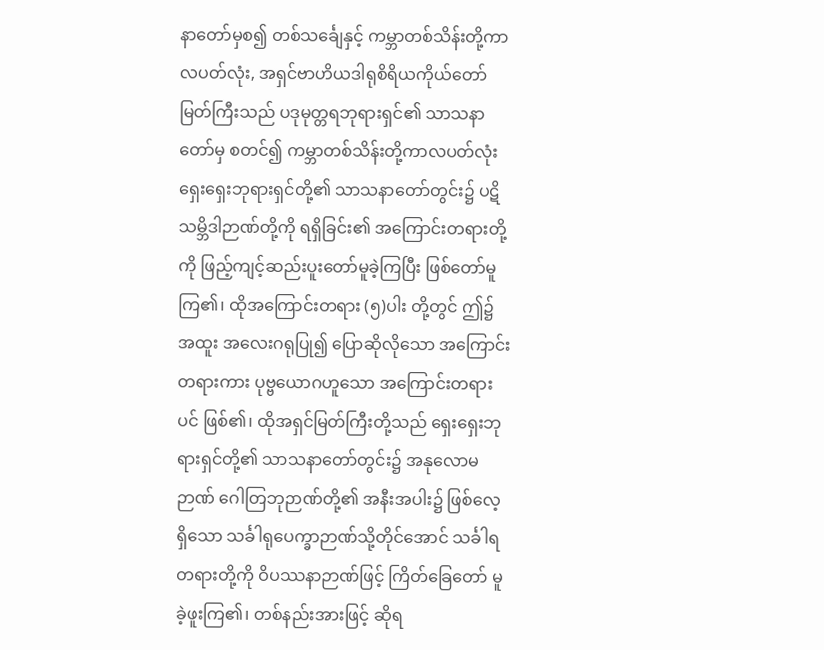နာတော်မှစ၍ တစ်သင်္ချေနှင့် ကမ္ဘာတစ်သိန်းတို့ကာလပတ်လုံး, အရှင်ဗာဟိယဒါရုစိရိယကိုယ်တော်မြတ်ကြီးသည် ပဒုမုတ္တရဘုရားရှင်၏ သာသနာ တော်မှ စတင်၍ ကမ္ဘာတစ်သိန်းတို့ကာလပတ်လုံး ရှေးရှေးဘုရားရှင်တို့၏ သာသနာတော်တွင်း၌ ပဋိသမ္ဘိဒါဉာဏ်တို့ကို ရရှိခြင်း၏ အကြောင်းတရားတို့ကို ဖြည့်ကျင့်ဆည်းပူးတော်မူခဲ့ကြပြီး ဖြစ်တော်မူကြ၏၊ ထိုအကြောင်းတရား (၅)ပါး တို့တွင် ဤ၌ အထူး အလေးဂရုပြု၍ ပြောဆိုလိုသော အကြောင်းတရားကား ပုဗ္ဗယောဂဟူသော အကြောင်းတရားပင် ဖြစ်၏၊ ထိုအရှင်မြတ်ကြီးတို့သည် ရှေးရှေးဘုရားရှင်တို့၏ သာသနာတော်တွင်း၌ အနုလောမဉာဏ် ဂေါတြဘုဉာဏ်တို့၏ အနီးအပါး၌ ဖြစ်လေ့ရှိသော သင်္ခါရုပေက္ခာဉာဏ်သို့တိုင်အောင် သင်္ခါရတရားတို့ကို ဝိပဿနာဉာဏ်ဖြင့် ကြိတ်ခြေတော် မူခဲ့ဖူးကြ၏၊ တစ်နည်းအားဖြင့် ဆိုရ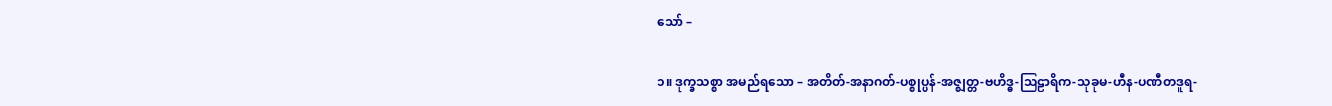သော် –

၁။ ဒုက္ခသစ္စာ အမည်ရသော – အတိတ်-အနာဂတ်-ပစ္စုပ္ပန်-အဇ္ဈတ္တ-ဗဟိဒ္ဓ-ဩဠာရိက-သုခုမ-ဟီန-ပဏီတဒူရ-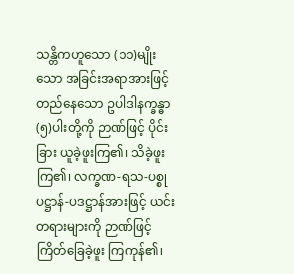သန္တိကဟူသော (၁၁)မျိုးသော အခြင်းအရာအားဖြင့် တည်နေသော ဥပါဒါနက္ခန္ဓာ (၅)ပါးတို့ကို ဉာဏ်ဖြင့် ပိုင်းခြား ယူခဲ့ဖူးကြ၏၊ သိခဲ့ဖူးကြ၏၊ လက္ခဏ-ရသ-ပစ္စုပဋ္ဌာန်-ပဒဋ္ဌာန်အားဖြင့် ယင်းတရားများကို ဉာဏ်ဖြင့် ကြိတ်ခြေခဲ့ဖူး ကြကုန်၏၊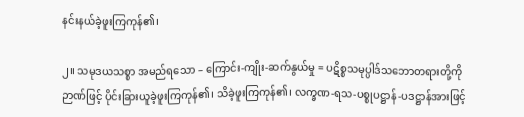နင်းနယ်ခဲ့ဖူးကြကုန်၏၊

၂။ သမုဒယသစ္စာ အမည်ရသော – ကြောင်း-ကျိုး-ဆက်နွယ်မှု = ပဋိစ္စသမုပ္ပါဒ်သဘောတရားတို့ကို ဉာဏ်ဖြင့် ပိုင်းခြားယူခဲ့ဖူးကြကုန်၏၊ သိခဲ့ဖူးကြကုန်၏၊ လက္ခဏ-ရသ-ပစ္စုပဋ္ဌာန်-ပဒဋ္ဌာန်အားဖြင့်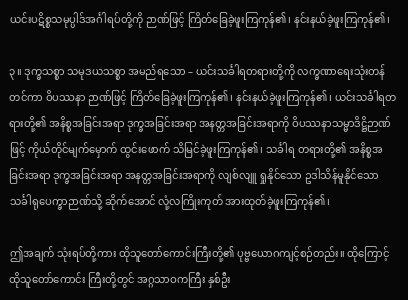ယင်းပဋိစ္စသမုပ္ပါဒ်အင်္ဂါရပ်တို့ကို ဉာဏ်ဖြင့် ကြိတ်ခြေခဲ့ဖူးကြကုန်၏၊ နင်းနယ်ခဲ့ဖူးကြကုန်၏၊

၃။ ဒုက္ခသစ္စာ သမုဒယသစ္စာ အမည်ရသော – ယင်းသင်္ခါရတရားတို့ကို လက္ခဏာရေးသုံးတန်တင်ကာ ဝိပဿနာ ဉာဏ်ဖြင့် ကြိတ်ခြေခဲ့ဖူးကြကုန်၏၊ နင်းနယ်ခဲ့ဖူးကြကုန်၏၊ ယင်းသင်္ခါရတရားတို့၏ အနိစ္စအခြင်းအရာ ဒုက္ခအခြင်းအရာ အနတ္တအခြင်းအရာကို ဝိပဿနာသမ္မာဒိဋ္ဌိဉာဏ်ဖြင့် ကိုယ်တိုင်မျက်မှောက် ထွင်းဖောက် သိမြင်ခဲ့ဖူးကြကုန်၏၊ သင်္ခါရ တရားတို့၏ အနိစ္စအခြင်းအရာ ဒုက္ခအခြင်းအရာ အနတ္တအခြင်းအရာကို လျစ်လျူ ရှုနိုင်သော ဥဒါသိန်မူနိုင်သော သင်္ခါရုပေက္ခာဉာဏ်သို့ ဆိုက်အောင် လုံ့လကြိုးကုတ် အားထုတ်ခဲ့ဖူးကြကုန်၏၊

ဤအချက် သုံးရပ်တို့ကား ထိုသူတော်ကောင်းကြီးတို့၏ ပုဗ္ဗယောဂကျင့်စဉ်တည်း။ ထိုကြောင့် ထိုသူတော်ကောင်း ကြီးတို့တွင် အဂ္ဂသာဝကကြီး နှစ်ဦး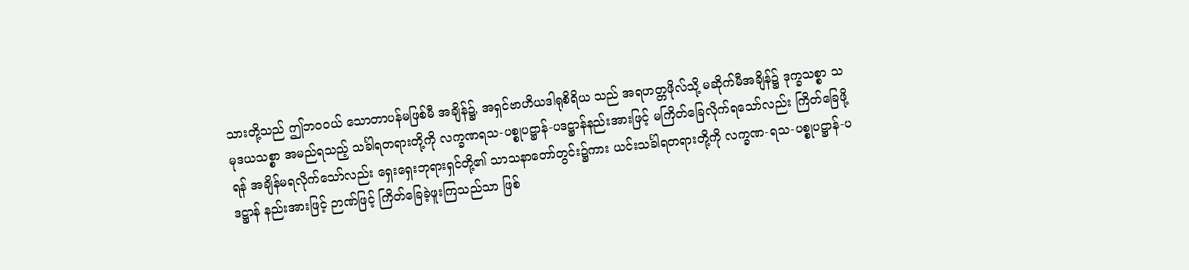သားတို့သည် ဤဘဝဝယ် သောတာပန်မဖြစ်မီ အချိန်၌, အရှင်ဗာဟိယဒါရုစိရိယ သည် အရဟတ္တဖိုလ်သို့ မဆိုက်မီအချိန်၌ ဒုက္ခသစ္စာ သမုဒယသစ္စာ အမည်ရသည့် သင်္ခါရတရားတို့ကို လက္ခဏရသ-ပစ္စုပဋ္ဌာန်-ပဒဋ္ဌာန်နည်းအားဖြင့် မကြိတ်ခြေလိုက်ရသော်လည်း ကြိတ်ခြေဖို့ရန် အချိန်မရလိုက်သော်လည်း ရှေးရှေးဘုရားရှင်တို့၏ သာသနာတော်တွင်း၌ကား ယင်းသင်္ခါရတရားတို့ကို လက္ခဏ-ရသ-ပစ္စုပဋ္ဌာန်-ပဒဋ္ဌာန် နည်းအားဖြင့် ဉာဏ်ဖြင့် ကြိတ်ခြေခဲ့ဖူးကြသည်သာ ဖြစ်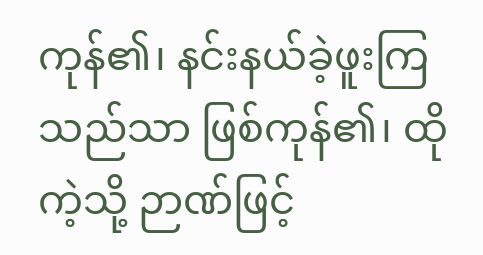ကုန်၏၊ နင်းနယ်ခဲ့ဖူးကြသည်သာ ဖြစ်ကုန်၏၊ ထိုကဲ့သို့ ဉာဏ်ဖြင့်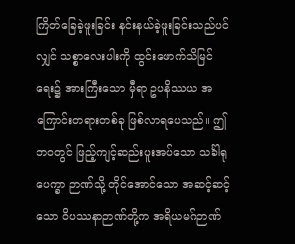ကြိတ်ခြေခဲ့ဖူးခြင်း နင်းနယ်ခဲ့ဖူးခြင်းသည်ပင်လျှင် သစ္စာလေးပါးကို ထွင်းဖောက်သိမြင်ရေး၌ အားကြီးသော မှီရာ ဥပနိဿယ အကြောင်းတရားတစ်ခု ဖြစ်လာရပေသည်။ ဤဘဝတွင် ဖြည့်ကျင့်ဆည်းပူးအပ်သော သင်္ခါရုပေက္ခာ ဉာဏ်သို့ တိုင်အောင်သော အဆင့်ဆင့်သော ဝိပဿနာဉာဏ်တို့က အရိယမဂ်ဉာဏ်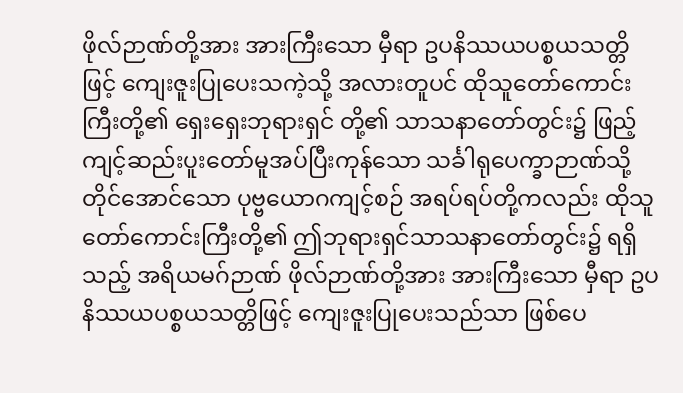ဖိုလ်ဉာဏ်တို့အား အားကြီးသော မှီရာ ဥပနိဿယပစ္စယသတ္တိဖြင့် ကျေးဇူးပြုပေးသကဲ့သို့ အလားတူပင် ထိုသူတော်ကောင်းကြီးတို့၏ ရှေးရှေးဘုရားရှင် တို့၏ သာသနာတော်တွင်း၌ ဖြည့်ကျင့်ဆည်းပူးတော်မူအပ်ပြီးကုန်သော သင်္ခါရုပေက္ခာဉာဏ်သို့ တိုင်အောင်သော ပုဗ္ဗယောဂကျင့်စဉ် အရပ်ရပ်တို့ကလည်း ထိုသူတော်ကောင်းကြီးတို့၏ ဤဘုရားရှင်သာသနာတော်တွင်း၌ ရရှိသည့် အရိယမဂ်ဉာဏ် ဖိုလ်ဉာဏ်တို့အား အားကြီးသော မှီရာ ဥပနိဿယပစ္စယသတ္တိဖြင့် ကျေးဇူးပြုပေးသည်သာ ဖြစ်ပေ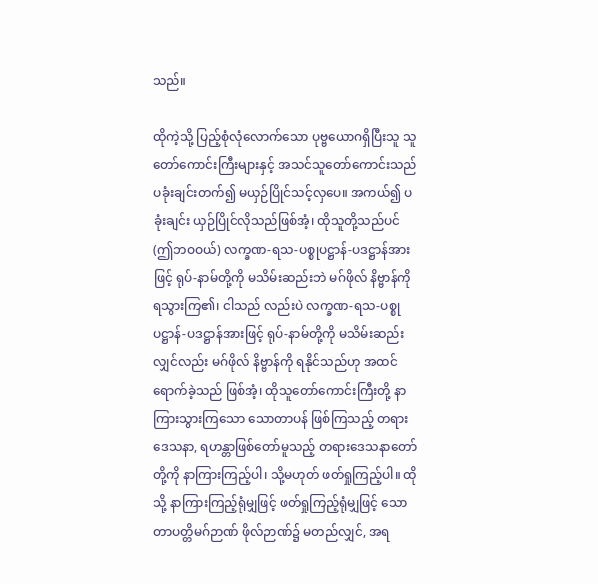သည်။

ထိုကဲ့သို့ ပြည့်စုံလုံလောက်သော ပုဗ္ဗယောဂရှိပြီးသူ သူတော်ကောင်းကြီးများနှင့် အသင်သူတော်ကောင်းသည် ပခုံးချင်းတက်၍ မယှဉ်ပြိုင်သင့်လှပေ။ အကယ်၍ ပခုံးချင်း ယှဉ်ပြိုင်လိုသည်ဖြစ်အံ့၊ ထိုသူတို့သည်ပင် (ဤဘဝဝယ်) လက္ခဏ-ရသ-ပစ္စုပဋ္ဌာန်-ပဒဋ္ဌာန်အားဖြင့် ရုပ်-နာမ်တို့ကို မသိမ်းဆည်းဘဲ မဂ်ဖိုလ် နိဗ္ဗာန်ကို ရသွားကြ၏၊ ငါသည် လည်းပဲ လက္ခဏ-ရသ-ပစ္စုပဋ္ဌာန်-ပဒဋ္ဌာန်အားဖြင့် ရုပ်-နာမ်တို့ကို မသိမ်းဆည်းလျှင်လည်း မဂ်ဖိုလ် နိဗ္ဗာန်ကို ရနိုင်သည်ဟု အထင်ရောက်ခဲ့သည် ဖြစ်အံ့၊ ထိုသူတော်ကောင်းကြီးတို့ နာကြားသွားကြသော သောတာပန် ဖြစ်ကြသည့် တရားဒေသနာ, ရဟန္တာဖြစ်တော်မူသည့် တရားဒေသနာတော်တို့ကို နာကြားကြည့်ပါ၊ သို့မဟုတ် ဖတ်ရှုကြည့်ပါ။ ထိုသို့ နာကြားကြည့်ရုံမျှဖြင့် ဖတ်ရှုကြည့်ရုံမျှဖြင့် သောတာပတ္တိမဂ်ဉာဏ် ဖိုလ်ဉာဏ်၌ မတည်လျှင်, အရ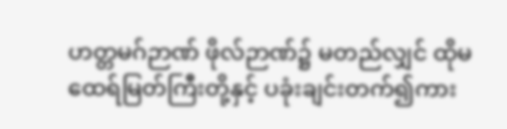ဟတ္တမဂ်ဉာဏ် ဖိုလ်ဉာဏ်၌ မတည်လျှင် ထိုမထေရ်မြတ်ကြီးတို့နှင့် ပခုံးချင်းတက်၍ကား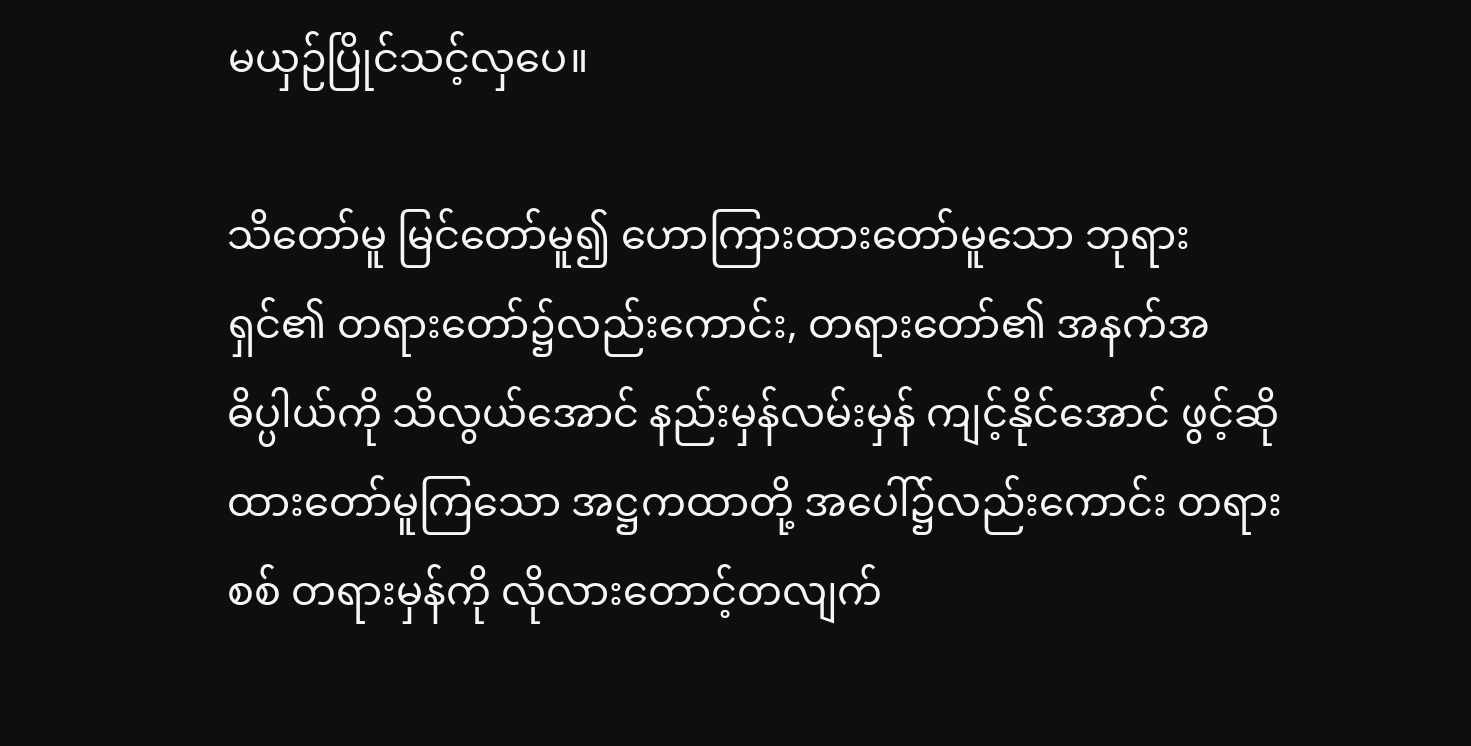မယှဉ်ပြိုင်သင့်လှပေ။

သိတော်မူ မြင်တော်မူ၍ ဟောကြားထားတော်မူသော ဘုရားရှင်၏ တရားတော်၌လည်းကောင်း, တရားတော်၏ အနက်အဓိပ္ပါယ်ကို သိလွယ်အောင် နည်းမှန်လမ်းမှန် ကျင့်နိုင်အောင် ဖွင့်ဆိုထားတော်မူကြသော အဋ္ဌကထာတို့ အပေါ်၌လည်းကောင်း တရားစစ် တရားမှန်ကို လိုလားတောင့်တလျက်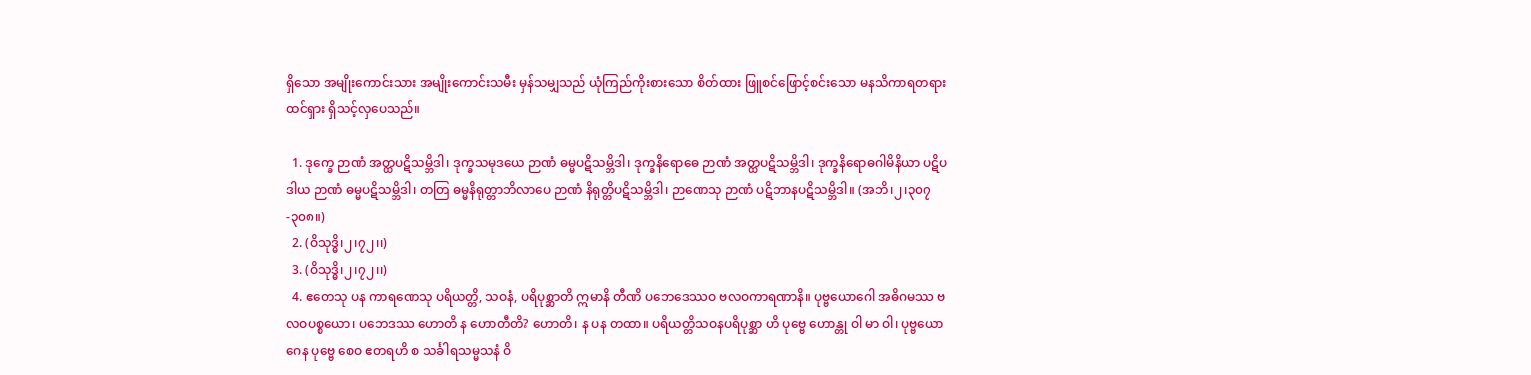ရှိသော အမျိုးကောင်းသား အမျိုးကောင်းသမီး မှန်သမျှသည် ယုံကြည်ကိုးစားသော စိတ်ထား ဖြူစင်ဖြောင့်စင်းသော မနသိကာရတရား ထင်ရှား ရှိသင့်လှပေသည်။

  1. ဒုက္ခေ ဉာဏံ အတ္ထပဋိသမ္ဘိဒါ၊ ဒုက္ခသမုဒယေ ဉာဏံ ဓမ္မပဋိသမ္ဘိဒါ၊ ဒုက္ခနိရောဓေ ဉာဏံ အတ္ထပဋိသမ္ဘိဒါ၊ ဒုက္ခနိရောဓဂါမိနိယာ ပဋိပဒါယ ဉာဏံ ဓမ္မပဋိသမ္ဘိဒါ၊ တတြ ဓမ္မနိရုတ္တာဘိလာပေ ဉာဏံ နိရုတ္တိပဋိသမ္ဘိဒါ၊ ဉာဏေသု ဉာဏံ ပဋိဘာနပဋိသမ္ဘိဒါ။ (အဘိ၊၂၊၃၀၇-၃၀၈။)
  2. (ဝိသုဒ္ဓိ၊၂၊၇၂၊၊)
  3. (ဝိသုဒ္ဓိ၊၂၊၇၂၊၊)
  4. ဧတေသု ပန ကာရဏေသု ပရိယတ္တိ, သဝနံ, ပရိပုစ္ဆာတိ ဣမာနိ တီဏိ ပဘေဒေဿဝ ဗလဝကာရဏာနိ။ ပုဗ္ဗယောဂေါ အဓိဂမဿ ဗလဝပစ္စယော၊ ပဘေဒဿ ဟောတိ န ဟောတီတိ? ဟောတိ၊ န ပန တထာ။ ပရိယတ္တိသဝနပရိပုစ္ဆာ ဟိ ပုဗ္ဗေ ဟောန္တု ဝါ မာ ဝါ၊ ပုဗ္ဗယောဂေန ပုဗ္ဗေ စေဝ ဧတရဟိ စ သင်္ခါရသမ္မသနံ ဝိ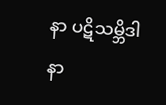နာ ပဋိသမ္ဘိဒါ နာ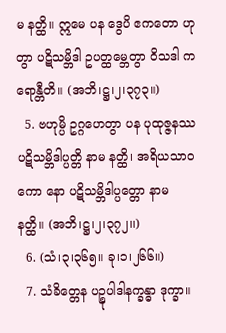မ နတ္ထိ။ ဣမေ ပန ဒွေပိ ဧကတော ဟုတွာ ပဋိသမ္ဘိဒါ ဥပတ္ထမ္ဘေတွာ ဝိသဒါ ကရောန္တီတိ။ (အဘိ၊ဋ္ဌ၊၂၊၃၇၃။)
  5. ဗဟုမ္ပိ ဥဂ္ဂဟေတွာ ပန ပုထုဇ္ဇနဿ ပဋိသမ္ဘိဒါပ္ပတ္တိ နာမ နတ္ထိ၊ အရိယသာဝကော နော ပဋိသမ္ဘိဒါပ္ပတ္တော နာမ နတ္ထိ။ (အဘိ၊ဋ္ဌ၊၂၊၃၇၂၊၊)
  6. (သံ၊၃၊၃၆၅။ ခု၊၁၊၂၆၆။)
  7. သံခိတ္တေန ပဉ္စုပါဒါနက္ခန္ဓာ ဒုက္ခာ။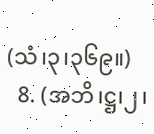(သံ၊၃၊၃၆၉။)
  8. (အဘိ၊ဋ္ဌ၊၂၊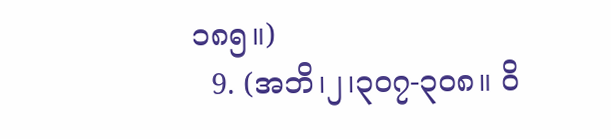၁၈၅။)
  9. (အဘိ၊၂၊၃၀၇-၃၀၈။ ဝိ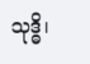သုဒ္ဓိ၊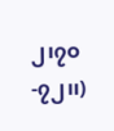၂၊၇၀-၇၂၊၊)